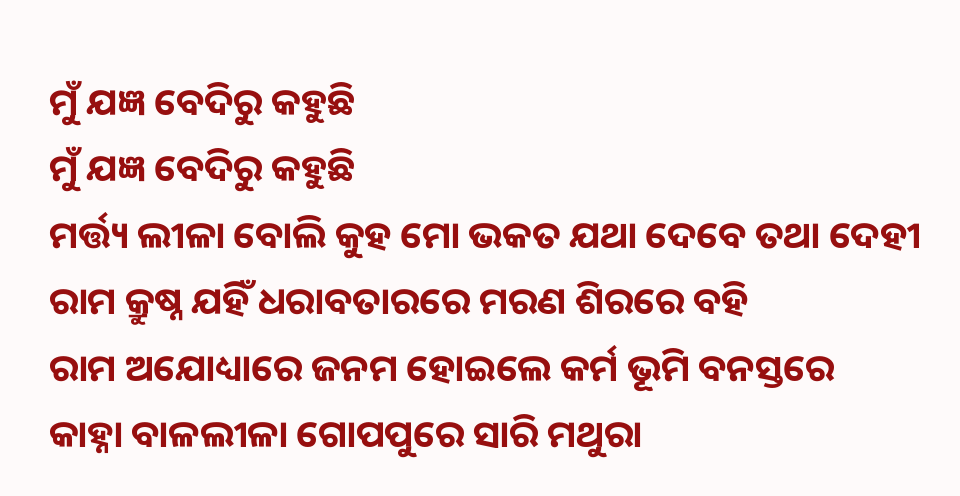ମୁଁ ଯଜ୍ଞ ବେଦିରୁ କହୁଛି
ମୁଁ ଯଜ୍ଞ ବେଦିରୁ କହୁଛି
ମର୍ତ୍ତ୍ୟ ଲୀଳା ବୋଲି କୁହ ମୋ ଭକତ ଯଥା ଦେବେ ତଥା ଦେହୀ
ରାମ କ୍ରୁଷ୍ନ ଯହିଁ ଧରାବତାରରେ ମରଣ ଶିରରେ ବହି
ରାମ ଅଯୋଧ୍ୟାରେ ଜନମ ହୋଇଲେ କର୍ମ ଭୂମି ବନସ୍ତରେ
କାହ୍ନା ବାଳଲୀଳା ଗୋପପୁରେ ସାରି ମଥୁରା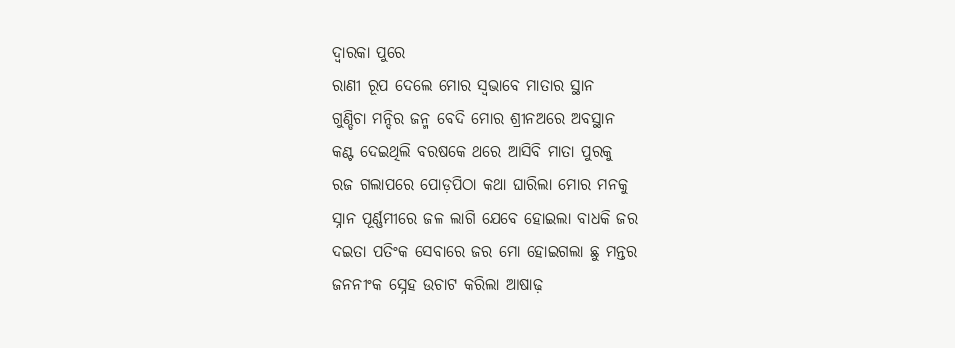ଦ୍ୱାରକା ପୁରେ
ରାଣୀ ରୂପ ଦେଲେ ମୋର ସ୍ୱଭାବେ ମାତାର ସ୍ଥାନ
ଗୁଣ୍ଡିଚା ମନ୍ଦିର ଜନ୍ମ ବେଦି ମୋର ଶ୍ରୀନଅରେ ଅବସ୍ଥାନ
କଣ୍ଟ ଦେଇଥିଲି ବରଷକେ ଥରେ ଆସିବି ମାତା ପୁରକୁ
ରଜ ଗଲାପରେ ପୋଡ଼ପିଠା କଥା ଘାରିଲା ମୋର ମନକୁ
ସ୍ନାନ ପୂର୍ଣ୍ଣମୀରେ ଜଳ ଲାଗି ଯେବେ ହୋଇଲା ବାଧକି ଜର
ଦଇତା ପତିଂକ ସେବାରେ ଜର ମୋ ହୋଇଗଲା ଛୁ ମନ୍ତର
ଜନନୀଂକ ସ୍ନେହ ଉଚାଟ କରିଲା ଆଷାଢ଼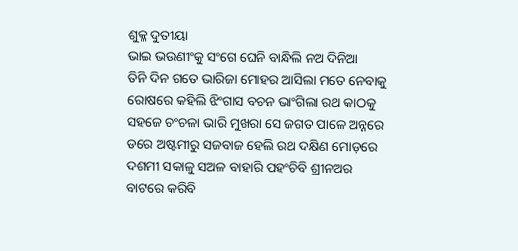ଶୁକ୍ଳ ଦୁତୀୟା
ଭାଇ ଭଉଣୀଂକୁ ସଂଗେ ଘେନି ବାନ୍ଧିଲି ନଅ ଦିନିଆ
ତିନି ଦିନ ଗତେ ଭାରିଜା ମୋହର ଆସିଲା ମତେ ନେବାକୁ
ରୋଷରେ କହିଲି ଝିଂଗାସ ବଚନ ଭାଂଗିଲା ରଥ କାଠକୁ
ସହଜେ ଚଂଚଳା ଭାରି ମୁଖରା ସେ ଜଗତ ପାଳେ ଅନ୍ନରେ
ଡରେ ଅଷ୍ଟମୀରୁ ସଜବାଜ ହେଲି ରଥ ଦକ୍ଷିଣ ମୋଡ଼ରେ
ଦଶମୀ ସକାଳୁ ସଅଳ ବାହାରି ପହଂଚିବି ଶ୍ରୀନଅର
ବାଟରେ କରିବି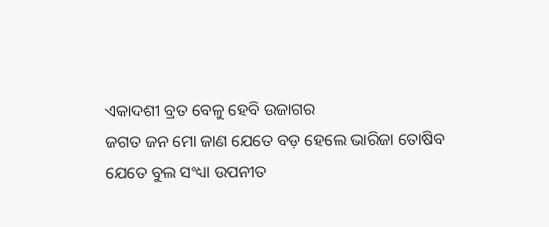ଏକାଦଶୀ ବ୍ରତ ବେଳୁ ହେବି ଉଜାଗର
ଜଗତ ଜନ ମୋ ଜାଣ ଯେତେ ବଡ଼ ହେଲେ ଭାରିଜା ତୋଷିବ
ଯେତେ ବୁଲ ସଂଧ୍ୟା ଉପନୀତ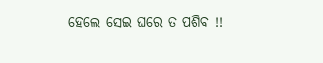ହେଲେ ସେଇ ଘରେ ତ ପଶିବ !!